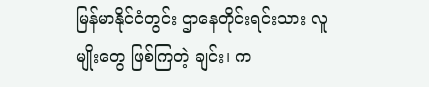မြန်မာနိုင်ငံတွင်း ဌာနေတိုင်းရင်းသား လူမျိုးတွေ ဖြစ်ကြတဲ့ ချင်း၊ က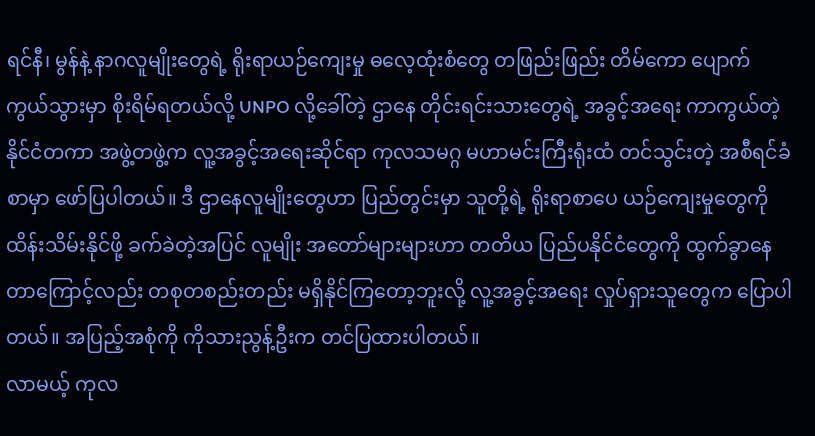ရင်နီ၊ မွန်နဲ့ နာဂလူမျိုးတွေရဲ့ ရိုးရာယဉ်ကျေးမှု ဓလေ့ထုံးစံတွေ တဖြည်းဖြည်း တိမ်ကော ပျောက်ကွယ်သွားမှာ စိုးရိမ်ရတယ်လို့ UNPO လို့ခေါ်တဲ့ ဌာနေ တိုင်းရင်းသားတွေရဲ့ အခွင့်အရေး ကာကွယ်တဲ့ နိုင်ငံတကာ အဖွဲ့တဖွဲ့က လူ့အခွင့်အရေးဆိုင်ရာ ကုလသမဂ္ဂ မဟာမင်းကြီးရုံးထံ တင်သွင်းတဲ့ အစီရင်ခံစာမှာ ဖော်ပြပါတယ်။ ဒီ ဌာနေလူမျိုးတွေဟာ ပြည်တွင်းမှာ သူတို့ရဲ့ ရိုးရာစာပေ ယဉ်ကျေးမှုတွေကို ထိန်းသိမ်းနိုင်ဖို့ ခက်ခဲတဲ့အပြင် လူမျိုး အတော်များများဟာ တတိယ ပြည်ပနိုင်ငံတွေကို ထွက်ခွာနေတာကြောင့်လည်း တစုတစည်းတည်း မရှိနိုင်ကြတော့ဘူးလို့ လူ့အခွင့်အရေး လှုပ်ရှားသူတွေက ပြောပါတယ်။ အပြည့်အစုံကို ကိုသားညွန့်ဦးက တင်ပြထားပါတယ်။
လာမယ့် ကုလ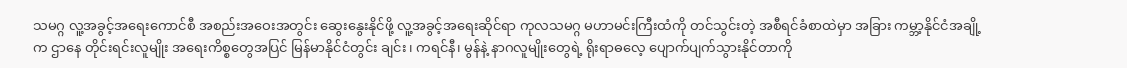သမဂ္ဂ လူ့အခွင့်အရေးကောင်စီ အစည်းအဝေးအတွင်း ဆွေးနွေးနိုင်ဖို့ လူ့အခွင့်အရေးဆိုင်ရာ ကုလသမဂ္ဂ မဟာမင်းကြီးထံကို တင်သွင်းတဲ့ အစီရင်ခံစာထဲမှာ အခြား ကမ္ဘာ့နိုင်ငံအချို့က ဌာနေ တိုင်းရင်းလူမျိုး အရေးကိစ္စတွေအပြင် မြန်မာနိုင်ငံတွင်း ချင်း၊ ကရင်နီ၊ မွန်နဲ့ နာဂလူမျိုးတွေရဲ့ ရိုးရာဓလေ့ ပျောက်ပျက်သွားနိုင်တာကို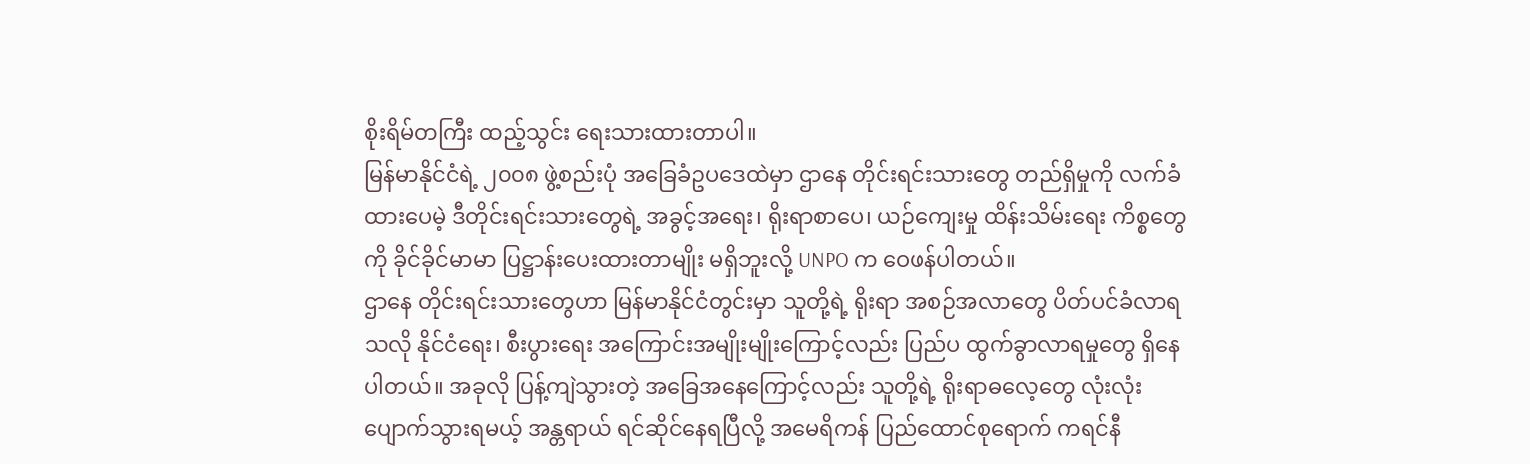စိုးရိမ်တကြီး ထည့်သွင်း ရေးသားထားတာပါ။
မြန်မာနိုင်ငံရဲ့ ၂၀၀၈ ဖွဲ့စည်းပုံ အခြေခံဥပဒေထဲမှာ ဌာနေ တိုင်းရင်းသားတွေ တည်ရှိမှုကို လက်ခံထားပေမဲ့ ဒီတိုင်းရင်းသားတွေရဲ့ အခွင့်အရေး၊ ရိုးရာစာပေ၊ ယဉ်ကျေးမှု ထိန်းသိမ်းရေး ကိစ္စတွေကို ခိုင်ခိုင်မာမာ ပြဋ္ဌာန်းပေးထားတာမျိုး မရှိဘူးလို့ UNPO က ဝေဖန်ပါတယ်။
ဌာနေ တိုင်းရင်းသားတွေဟာ မြန်မာနိုင်ငံတွင်းမှာ သူတို့ရဲ့ ရိုးရာ အစဉ်အလာတွေ ပိတ်ပင်ခံလာရသလို နိုင်ငံရေး၊ စီးပွားရေး အကြောင်းအမျိုးမျိုးကြောင့်လည်း ပြည်ပ ထွက်ခွာလာရမှုတွေ ရှိနေပါတယ်။ အခုလို ပြန့်ကျဲသွားတဲ့ အခြေအနေကြောင့်လည်း သူတို့ရဲ့ ရိုးရာဓလေ့တွေ လုံးလုံး ပျောက်သွားရမယ့် အန္တရာယ် ရင်ဆိုင်နေရပြီလို့ အမေရိကန် ပြည်ထောင်စုရောက် ကရင်နီ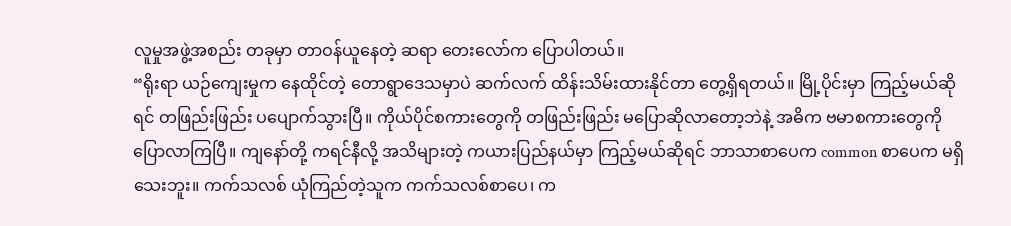လူမှုအဖွဲ့အစည်း တခုမှာ တာဝန်ယူနေတဲ့ ဆရာ တေးလော်က ပြောပါတယ်။
“ရိုးရာ ယဉ်ကျေးမှုက နေထိုင်တဲ့ တောရွာဒေသမှာပဲ ဆက်လက် ထိန်းသိမ်းထားနိုင်တာ တွေ့ရှိရတယ်။ မြို့ပိုင်းမှာ ကြည့်မယ်ဆိုရင် တဖြည်းဖြည်း ပပျောက်သွားပြီ။ ကိုယ်ပိုင်စကားတွေကို တဖြည်းဖြည်း မပြောဆိုလာတော့ဘဲနဲ့ အဓိက ဗမာစကားတွေကို ပြောလာကြပြီ။ ကျနော်တို့ ကရင်နီလို့ အသိများတဲ့ ကယားပြည်နယ်မှာ ကြည့်မယ်ဆိုရင် ဘာသာစာပေက common စာပေက မရှိသေးဘူး။ ကက်သလစ် ယုံကြည်တဲ့သူက ကက်သလစ်စာပေ၊ က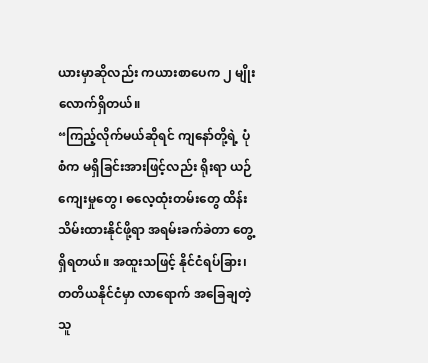ယားမှာဆိုလည်း ကယားစာပေက ၂ မျိုးလောက်ရှိတယ်။
“ကြည့်လိုက်မယ်ဆိုရင် ကျနော်တို့ရဲ့ ပုံစံက မရှိခြင်းအားဖြင့်လည်း ရိုးရာ ယဉ်ကျေးမှုတွေ၊ ဓလေ့ထုံးတမ်းတွေ ထိန်းသိမ်းထားနိုင်ဖို့ရာ အရမ်းခက်ခဲတာ တွေ့ရှိရတယ်။ အထူးသဖြင့် နိုင်ငံရပ်ခြား၊ တတိယနိုင်ငံမှာ လာရောက် အခြေချတဲ့ သူ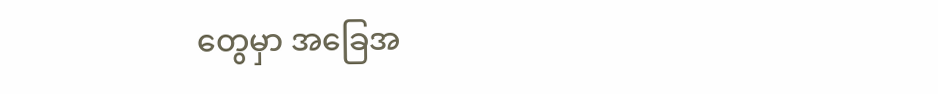တွေမှာ အခြေအ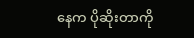နေက ပိုဆိုးတာကို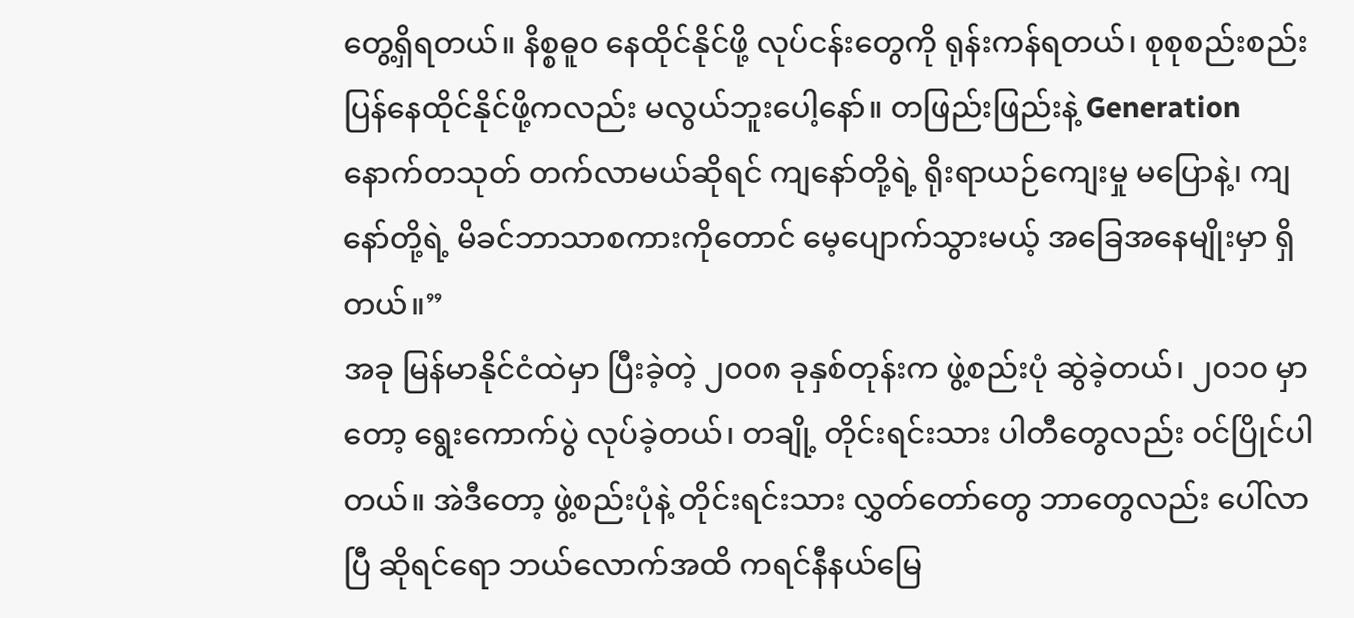တွေ့ရှိရတယ်။ နိစ္စဓူ၀ နေထိုင်နိုင်ဖို့ လုပ်ငန်းတွေကို ရုန်းကန်ရတယ်၊ စုစုစည်းစည်း ပြန်နေထိုင်နိုင်ဖို့ကလည်း မလွယ်ဘူးပေါ့နော်။ တဖြည်းဖြည်းနဲ့ Generation နောက်တသုတ် တက်လာမယ်ဆိုရင် ကျနော်တို့ရဲ့ ရိုးရာယဉ်ကျေးမှု မပြောနဲ့၊ ကျနော်တို့ရဲ့ မိခင်ဘာသာစကားကိုတောင် မေ့ပျောက်သွားမယ့် အခြေအနေမျိုးမှာ ရှိတယ်။”
အခု မြန်မာနိုင်ငံထဲမှာ ပြီးခဲ့တဲ့ ၂၀၀၈ ခုနှစ်တုန်းက ဖွဲ့စည်းပုံ ဆွဲခဲ့တယ်၊ ၂၀၁၀ မှာတော့ ရွေးကောက်ပွဲ လုပ်ခဲ့တယ်၊ တချို့ တိုင်းရင်းသား ပါတီတွေလည်း ဝင်ပြိုင်ပါတယ်။ အဲဒီတော့ ဖွဲ့စည်းပုံနဲ့ တိုင်းရင်းသား လွှတ်တော်တွေ ဘာတွေလည်း ပေါ်လာပြီ ဆိုရင်ရော ဘယ်လောက်အထိ ကရင်နီနယ်မြေ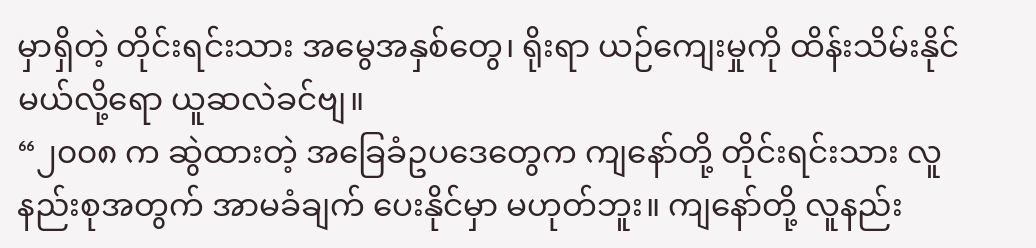မှာရှိတဲ့ တိုင်းရင်းသား အမွေအနှစ်တွေ၊ ရိုးရာ ယဉ်ကျေးမှုကို ထိန်းသိမ်းနိုင်မယ်လို့ရော ယူဆလဲခင်ဗျ။
“၂၀၀၈ က ဆွဲထားတဲ့ အခြေခံဥပဒေတွေက ကျနော်တို့ တိုင်းရင်းသား လူနည်းစုအတွက် အာမခံချက် ပေးနိုင်မှာ မဟုတ်ဘူး။ ကျနော်တို့ လူနည်း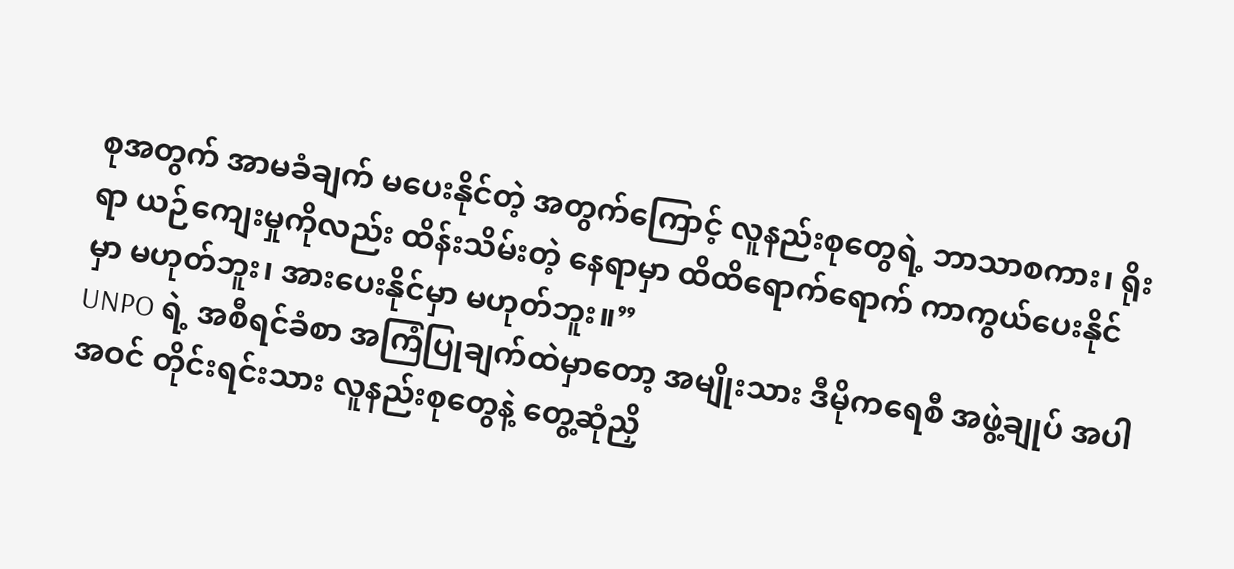စုအတွက် အာမခံချက် မပေးနိုင်တဲ့ အတွက်ကြောင့် လူနည်းစုတွေရဲ့ ဘာသာစကား၊ ရိုးရာ ယဉ်ကျေးမှုကိုလည်း ထိန်းသိမ်းတဲ့ နေရာမှာ ထိထိရောက်ရောက် ကာကွယ်ပေးနိုင်မှာ မဟုတ်ဘူး၊ အားပေးနိုင်မှာ မဟုတ်ဘူး။”
UNPO ရဲ့ အစီရင်ခံစာ အကြံပြုချက်ထဲမှာတော့ အမျိုးသား ဒီမိုကရေစီ အဖွဲ့ချုပ် အပါအဝင် တိုင်းရင်းသား လူနည်းစုတွေနဲ့ တွေ့ဆုံညှိ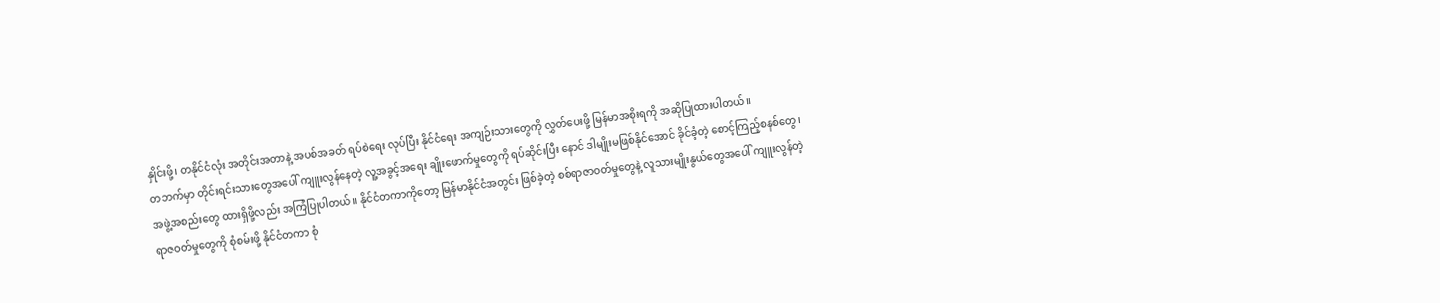နှိုင်းဖို့၊ တနိုင်ငံလုံး အတိုင်းအတာနဲ့ အပစ်အခတ် ရပ်စဲရေး လုပ်ပြီး နိုင်ငံရေး အကျဉ်းသားတွေကို လွှတ်ပေးဖို့ မြန်မာအစိုးရကို အဆိုပြုထားပါတယ်။
တဘက်မှာ တိုင်းရင်းသားတွေအပေါ် ကျူးလွန်နေတဲ့ လူ့အခွင့်အရေး ချိုးဖောက်မှုတွေကို ရပ်ဆိုင်းပြီး နောင် ဒါမျိုးမဖြစ်နိုင်အောင် ခိုင်ခံ့တဲ့ စောင့်ကြည့်စနစ်တွေ၊ အဖွဲ့အစည်းတွေ ထားရှိဖို့လည်း အကြံပြုပါတယ်။ နိုင်ငံတကာကိုတော့ မြန်မာနိုင်ငံအတွင်း ဖြစ်ခဲ့တဲ့ စစ်ရာဇာဝတ်မှုတွေနဲ့ လူသားမျိုးနွယ်တွေအပေါ် ကျူးလွန်တဲ့ ရာဇဝတ်မှုတွေကို စုံစမ်းဖို့ နိုင်ငံတကာ စုံ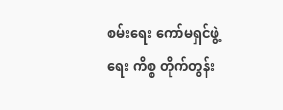စမ်းရေး ကော်မရှင်ဖွဲ့ရေး ကိစ္စ တိုက်တွန်း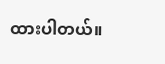ထားပါတယ်။